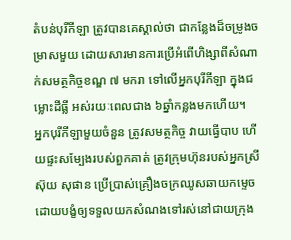តំបន់បុរីកីឡា ត្រូវបានគេស្គាល់ថា ជាកន្លែងដ៏ចម្រូងចម្រាសមួយ ដោយសារមានការប្រើអំពើហិង្សាពីសំណាក់សមត្ថកិច្ចខណ្ឌ ៧ មករា ទៅលើអ្នកបុរីកីឡា ក្នុងជម្លោះដីធ្លី អស់រយៈពេលជាង ៦ឆ្នាំកន្លងមកហើយ។
អ្នកបុរីកីឡាមួយចំនួន ត្រូវសមត្ថកិច្ច វាយធ្វើបាប ហើយផ្ទះសម្បែងរបស់ពួកគាត់ ត្រូវក្រុមហ៊ុនរបស់អ្នកស្រី ស៊ុយ សុផាន ប្រើប្រាស់គ្រឿងចក្រឈូសឆាយកម្ទេច ដោយបង្ខំឲ្យទទួលយកសំណងទៅរស់នៅជាយក្រុង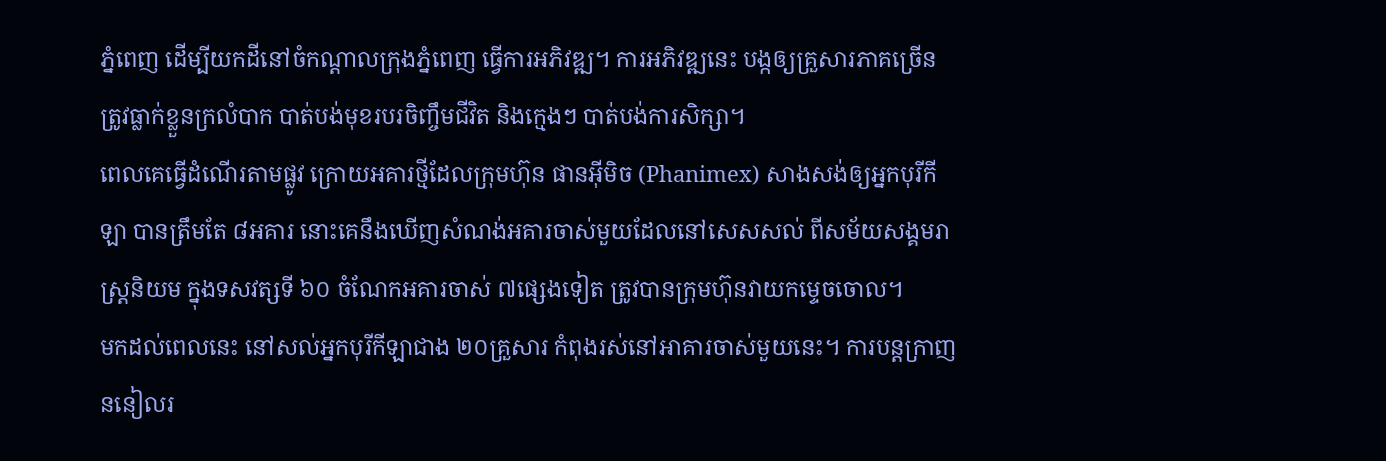ភ្នំពេញ ដើម្បីយកដីនៅចំកណ្ដាលក្រុងភ្នំពេញ ធ្វើការអភិវឌ្ឍ។ ការអភិវឌ្ឍនេះ បង្កឲ្យគ្រួសារភាគច្រើន ត្រូវធ្លាក់ខ្លួនក្រលំបាក បាត់បង់មុខរបរចិញ្ចឹមជីវិត និងក្មេងៗ បាត់បង់ការសិក្សា។
ពេលគេធ្វើដំណើរតាមផ្លូវ ក្រោយអគារថ្មីដែលក្រុមហ៊ុន ផានអ៊ីមិច (Phanimex) សាងសង់ឲ្យអ្នកបុរីកីឡា បានត្រឹមតែ ៨អគារ នោះគេនឹងឃើញសំណង់អគារចាស់មួយដែលនៅសេសសល់ ពីសម័យសង្គមរាស្ត្រនិយម ក្នុងទសវត្សទី ៦០ ចំណែកអគារចាស់ ៧ផ្សេងទៀត ត្រូវបានក្រុមហ៊ុនវាយកម្ទេចចោល។
មកដល់ពេលនេះ នៅសល់អ្នកបុរីកីឡាជាង ២០គ្រួសារ កំពុងរស់នៅអាគារចាស់មួយនេះ។ ការបន្តក្រាញននៀលរ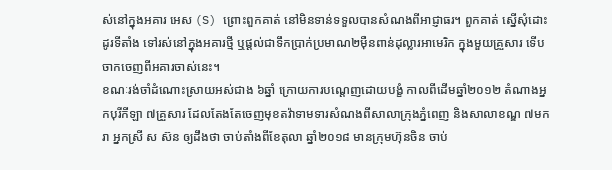ស់នៅក្នុងអគារ អេស (S) ព្រោះពួកគាត់ នៅមិនទាន់ទទួលបានសំណងពីអាជ្ញាធរ។ ពួកគាត់ ស្នើសុំដោះដូរទីតាំង ទៅរស់នៅក្នុងអគារថ្មី ឬផ្ដល់ជាទឹកប្រាក់ប្រមាណ២ម៉ឺនពាន់ដុល្លារអាមេរិក ក្នុងមួយគ្រួសារ ទើបចាកចេញពីអគារចាស់នេះ។
ខណៈរង់ចាំដំណោះស្រាយអស់ជាង ៦ឆ្នាំ ក្រោយការបណ្ដេញដោយបង្ខំ កាលពីដើមឆ្នាំ២០១២ តំណាងអ្នកបុរីកីឡា ៧គ្រួសារ ដែលតែងតែចេញមុខតវ៉ាទាមទារសំណងពីសាលាក្រុងភ្នំពេញ និងសាលាខណ្ឌ ៧មករា អ្នកស្រី ស ស៊ន ឲ្យដឹងថា ចាប់តាំងពីខែតុលា ឆ្នាំ២០១៨ មានក្រុមហ៊ុនចិន ចាប់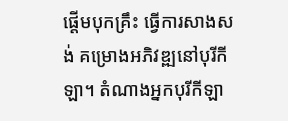ផ្ដើមបុកគ្រឹះ ធ្វើការសាងសង់ គម្រោងអភិវឌ្ឍនៅបុរីកីឡា។ តំណាងអ្នកបុរីកីឡា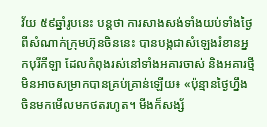វ័យ ៥៩ឆ្នាំរូបនេះ បន្តថា ការសាងសង់ទាំងយប់ទាំងថ្ងៃពីសំណាក់ក្រុមហ៊ុនចិននេះ បានបង្កជាសំឡេងរំខានអ្នកបុរីកីឡា ដែលកំពុងរស់នៅទាំងអគារចាស់ និងអគារថ្មី មិនអាចសម្រាកបានគ្រប់គ្រាន់ឡើយ៖ «ប៉ុន្មានថ្ងៃហ្នឹង ចិនមកមើលមកថតរហូត។ មីងក៏សង្ស័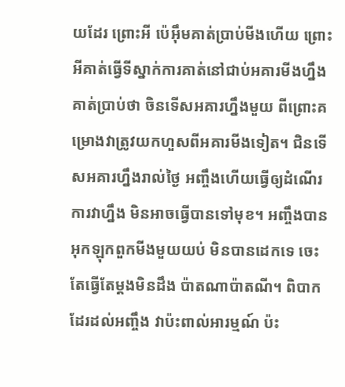យដែរ ព្រោះអី ប៉េអ៊ឹមគាត់ប្រាប់មីងហើយ ព្រោះអីគាត់ធ្វើទីស្នាក់ការគាត់នៅជាប់អគារមីងហ្នឹង គាត់ប្រាប់ថា ចិនទើសអគារហ្នឹងមួយ ពីព្រោះគម្រោងវាត្រូវយកហួសពីអគារមីងទៀត។ ជិនទើសអគារហ្នឹងរាល់ថ្ងៃ អញ្ចឹងហើយធ្វើឲ្យដំណើរការវាហ្នឹង មិនអាចធ្វើបានទៅមុខ។ អញ្ចឹងបានអុកឡុកពួកមីងមួយយប់ មិនបានដេកទេ ចេះតែធ្វើតែម្ដងមិនដឹង ប៉ាតណាប៉ាតណី។ ពិបាកដែរដល់អញ្ចឹង វាប៉ះពាល់អារម្មណ៍ ប៉ះ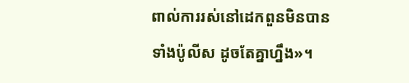ពាល់ការរស់នៅដេកពួនមិនបាន ទាំងប៉ូលីស ដូចតែគ្នាហ្នឹង»។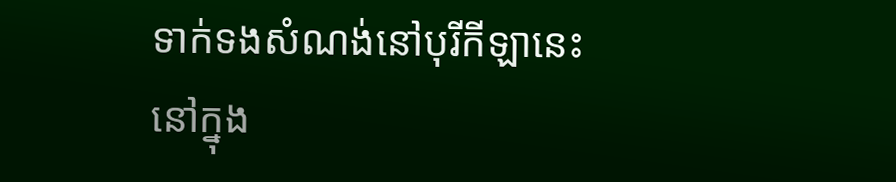ទាក់ទងសំណង់នៅបុរីកីឡានេះ នៅក្នុង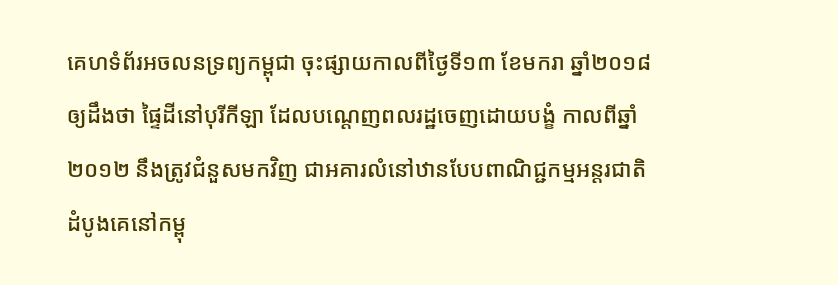គេហទំព័រអចលនទ្រព្យកម្ពុជា ចុះផ្សាយកាលពីថ្ងៃទី១៣ ខែមករា ឆ្នាំ២០១៨ ឲ្យដឹងថា ផ្ទៃដីនៅបុរីកីឡា ដែលបណ្ដេញពលរដ្ឋចេញដោយបង្ខំ កាលពីឆ្នាំ២០១២ នឹងត្រូវជំនួសមកវិញ ជាអគារលំនៅឋានបែបពាណិជ្ជកម្មអន្តរជាតិដំបូងគេនៅកម្ពុ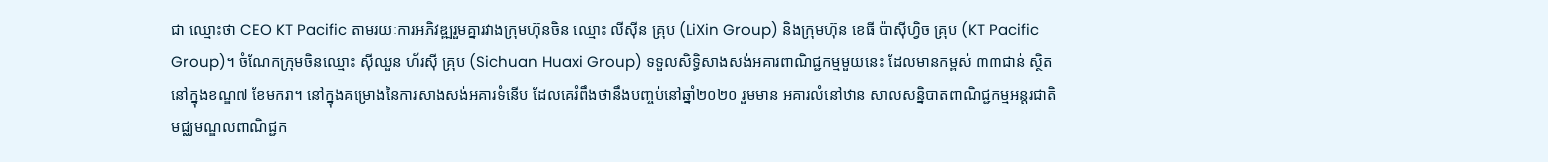ជា ឈ្មោះថា CEO KT Pacific តាមរយៈការអភិវឌ្ឍរួមគ្នារវាងក្រុមហ៊ុនចិន ឈ្មោះ លីស៊ីន គ្រុប (LiXin Group) និងក្រុមហ៊ុន ខេធី ប៉ាស៊ីហ្វិច គ្រុប (KT Pacific Group)។ ចំណែកក្រុមចិនឈ្មោះ ស៊ីឈួន ហ័រស៊ី គ្រុប (Sichuan Huaxi Group) ទទួលសិទ្ធិសាងសង់អគារពាណិជ្ជកម្មមួយនេះ ដែលមានកម្ពស់ ៣៣ជាន់ ស្ថិតនៅក្នុងខណ្ឌ៧ ខែមករា។ នៅក្នុងគម្រោងនៃការសាងសង់អគារទំនើប ដែលគេរំពឹងថានឹងបញ្ចប់នៅឆ្នាំ២០២០ រួមមាន អគារលំនៅឋាន សាលសន្និបាតពាណិជ្ជកម្មអន្តរជាតិ មជ្ឈមណ្ឌលពាណិជ្ជក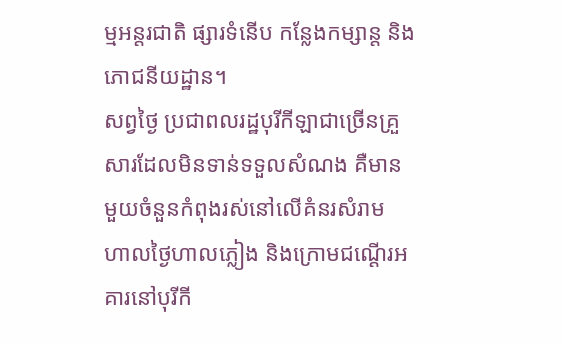ម្មអន្តរជាតិ ផ្សារទំនើប កន្លែងកម្សាន្ត និងភោជនីយដ្ឋាន។
សព្វថ្ងៃ ប្រជាពលរដ្ឋបុរីកីឡាជាច្រើនគ្រួសារដែលមិនទាន់ទទួលសំណង គឺមានមួយចំនួនកំពុងរស់នៅលើគំនរសំរាម ហាលថ្ងៃហាលភ្លៀង និងក្រោមជណ្ដើរអគារនៅបុរីកី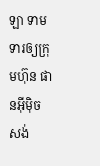ឡា ទាមទារឲ្យក្រុមហ៊ុន ផានអ៊ីម៉ិច សង់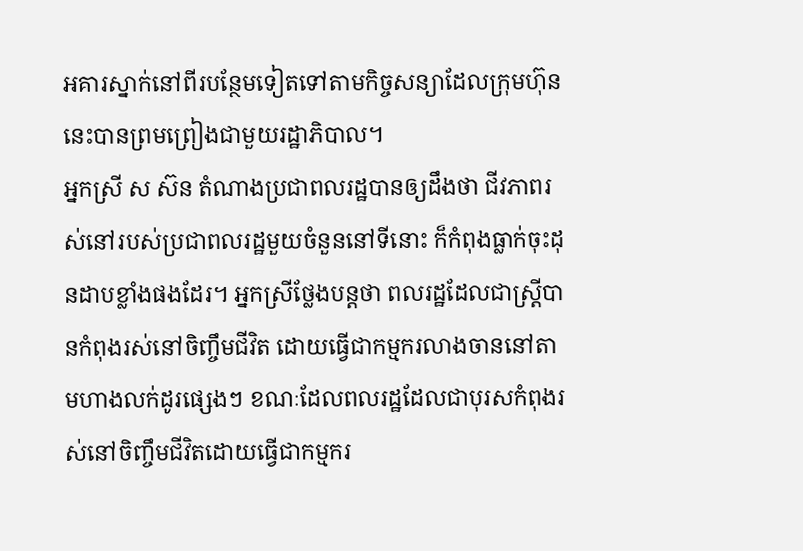អគារស្នាក់នៅពីរបន្ថែមទៀតទៅតាមកិច្ចសន្យាដែលក្រុមហ៊ុននេះបានព្រមព្រៀងជាមួយរដ្ឋាភិបាល។
អ្នកស្រី ស ស៊ន តំណាងប្រជាពលរដ្ឋបានឲ្យដឹងថា ជីវភាពរស់នៅរបស់ប្រជាពលរដ្ឋមួយចំនួននៅទីនោះ ក៏កំពុងធ្លាក់ចុះដុនដាបខ្លាំងផងដែរ។ អ្នកស្រីថ្លែងបន្តថា ពលរដ្ឋដែលជាស្ត្រីបានកំពុងរស់នៅចិញ្ចឹមជីវិត ដោយធ្វើជាកម្មករលាងចាននៅតាមហាងលក់ដូរផ្សេងៗ ខណៈដែលពលរដ្ឋដែលជាបុរសកំពុងរស់នៅចិញ្ចឹមជីវិតដោយធ្វើជាកម្មករ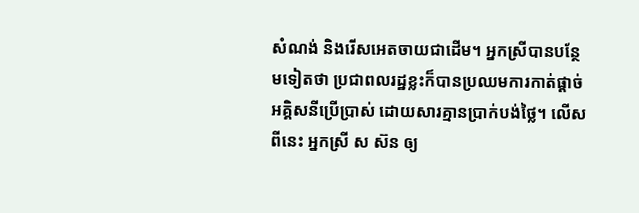សំណង់ និងរើសអេតចាយជាដើម។ អ្នកស្រីបានបន្ថែមទៀតថា ប្រជាពលរដ្ឋខ្លះក៏បានប្រឈមការកាត់ផ្ដាច់អគ្គិសនីប្រើប្រាស់ ដោយសារគ្មានប្រាក់បង់ថ្លៃ។ លើសពីនេះ អ្នកស្រី ស ស៊ន ឲ្យ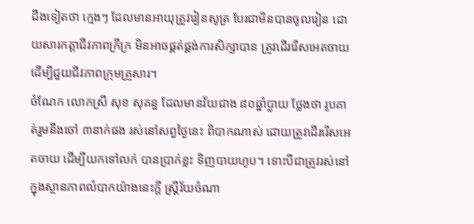ដឹងទៀតថា ក្មេងៗ ដែលមានអាយុត្រូវរៀនសូត្រ បែរជាមិនបានចូលរៀន ដោយសារកត្តាជីវភាពក្រីក្រ មិនអាចផ្គត់ផ្គង់ការសិក្សាបាន ត្រូវដើររើសអេតចាយ ដើម្បីជួយជីវភាពក្រុមគ្រួសារ។
ចំណែក លោកស្រី សុខ សុគន្ធ ដែលមានវ័យជាង ៨០ឆ្នាំប្លាយ ថ្លែងថា រូបគាត់រួមនឹងចៅ ៣នាក់ផង រស់នៅសព្វថ្ងៃនេះ ពិបាកណាស់ ដោយត្រូវដើររើសអេតចាយ ដើម្បីយកទៅលក់ បានប្រាក់ខ្លះ ទិញបាយហូប។ ទោះបីជាត្រូវរស់នៅក្នុងស្ថានភាពលំបាកយ៉ាងនេះក្ដី ស្ត្រីវ័យចំណា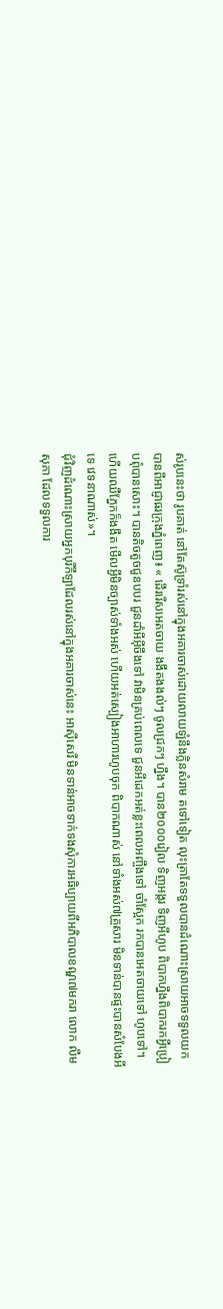ស់រូបនេះថា រូបគាត់ នៅតែស៊ូទ្រាំរស់នៅក្នុងអគារចាស់ដោយលាយឡំនឹងក្លិនសំរាម តទៅទៀត លុះត្រាតែទទួលបានដំណោះស្រាយអាចទទួលយកបានពីអាជ្ញាធរក្រុងភ្នំពេញ៖ « ដើររើសអេតចាយ ងងឹតងងល់ៗ ចូលជ្រកៗ ហ្នឹង។ បាន២០០០រៀល ទិញអង្ករ ទិញអីហូប ពិបាកហ្នឹងពិបាករកអ្វីប្រៀបពុំបានសោះ។ បានតិចតួចជួនបបរ ជួនដាំអីអ៊ីចឹងទៅ វាមិនគ្រប់ពេលទេ ជួនអីដេកអត់ខ្លះពេលអញ្ចឹងទៅ ចាំស្អែក រកបានអេតចាយទៅ ហូបទៅ។ ហើយឈឺភ្នែកក៏ងងឹត មើលអ្វីមិនច្បាស់ទាំងអស់ ហើយអត់ស្បៀងអាហារហូបចុក ពិបាកណាស់ នៅទាំងអស់៧គ្រួសារ មិនទាន់បានផ្ទះបានសំបែងអីទេ វេទនាណាស់»។
ជុំវិញដំណោះស្រាយអ្នកបុរីកីឡាដែលរស់នៅក្នុងអគារចាស់នេះ អាស៊ីសេរី មិនទាន់អាចទាក់ទងសុំការអធិប្បាយពីអភិបាលខណ្ឌ៧មករា លោក លឹម សុភា ដែលទទួលការ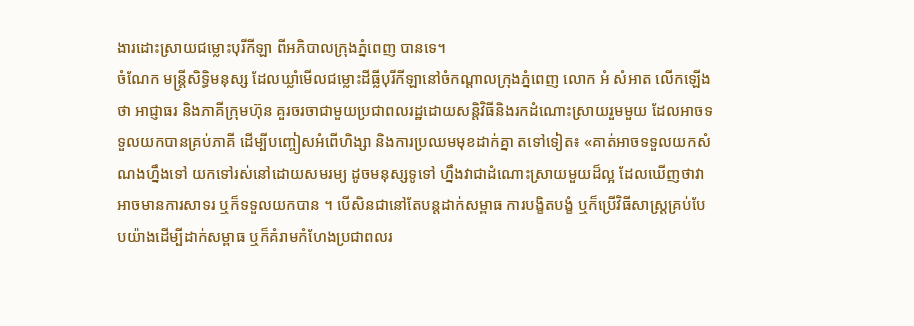ងារដោះស្រាយជម្លោះបុរីកីឡា ពីអភិបាលក្រុងភ្នំពេញ បានទេ។
ចំណែក មន្ត្រីសិទ្ធិមនុស្ស ដែលឃ្លាំមើលជម្លោះដីធ្លីបុរីកីឡានៅចំកណ្ដាលក្រុងភ្នំពេញ លោក អំ សំអាត លើកឡើងថា អាជ្ញាធរ និងភាគីក្រុមហ៊ុន គួរចរចាជាមួយប្រជាពលរដ្ឋដោយសន្តិវិធីនិងរកដំណោះស្រាយរួមមួយ ដែលអាចទទួលយកបានគ្រប់ភាគី ដើម្បីបញ្ចៀសអំពើហិង្សា និងការប្រឈមមុខដាក់គ្នា តទៅទៀត៖ «គាត់អាចទទួលយកសំណងហ្នឹងទៅ យកទៅរស់នៅដោយសមរម្យ ដូចមនុស្សទូទៅ ហ្នឹងវាជាដំណោះស្រាយមួយដ៏ល្អ ដែលឃើញថាវាអាចមានការសាទរ ឬក៏ទទួលយកបាន ។ បើសិនជានៅតែបន្តដាក់សម្ពាធ ការបង្ខិតបង្ខំ ឬក៏ប្រើវិធីសាស្រ្តគ្រប់បែបយ៉ាងដើម្បីដាក់សម្ពាធ ឬក៏គំរាមកំហែងប្រជាពលរ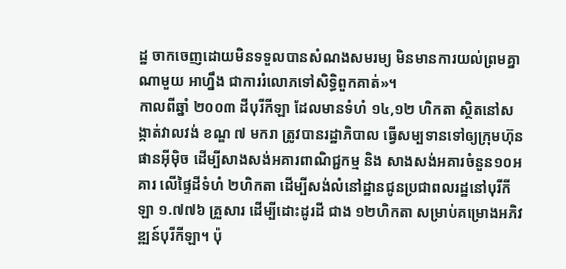ដ្ឋ ចាកចេញដោយមិនទទួលបានសំណងសមរម្យ មិនមានការយល់ព្រមគ្នាណាមួយ អាហ្នឹង ជាការរំលោភទៅសិទ្ធិពួកគាត់»។
កាលពីឆ្នាំ ២០០៣ ដីបុរីកីឡា ដែលមានទំហំ ១៤,១២ ហិកតា ស្ថិតនៅសង្កាត់វាលវង់ ខណ្ឌ ៧ មករា ត្រូវបានរដ្ឋាភិបាល ធ្វើសម្បទានទៅឲ្យក្រុមហ៊ុន ផានអ៊ីម៉ិច ដើម្បីសាងសង់អគារពាណិជ្ជកម្ម និង សាងសង់អគារចំនួន១០អគារ លើផ្ទៃដីទំហំ ២ហិកតា ដើម្បីសង់លំនៅដ្ឋានជូនប្រជាពលរដ្ឋនៅបុរីកីឡា ១.៧៧៦ គ្រួសារ ដើម្បីដោះដូរដី ជាង ១២ហិកតា សម្រាប់គម្រោងអភិវឌ្ឍន៍បុរីកីឡា។ ប៉ុ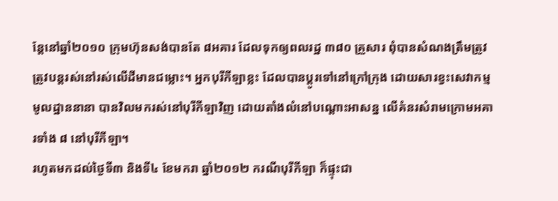ន្តែនៅឆ្នាំ២០១០ ក្រុមហ៊ុនសង់បានតែ ៨អគារ ដែលទុកឲ្យពលរដ្ឋ ៣៨០ គ្រួសារ ពុំបានសំណងត្រឹមត្រូវ ត្រូវបន្តរស់នៅរស់លើដីមានជម្លោះ។ អ្នកបុរីកីឡាខ្លះ ដែលបានប្ដូរទៅនៅក្រៅក្រុង ដោយសារខ្វះសេវាកម្មមូលដ្ឋាននានា បានវិលមករស់នៅបុរីកីឡាវិញ ដោយតាំងលំនៅបណ្ដោះអាសន្ន លើគំនរសំរាមក្រោមអគារទាំង ៨ នៅបុរីកីឡា។
រហូតមកដល់ថ្ងៃទី៣ និងទី៤ ខែមករា ឆ្នាំ២០១២ ករណីបុរីកីឡា ក៏ផ្ទុះជា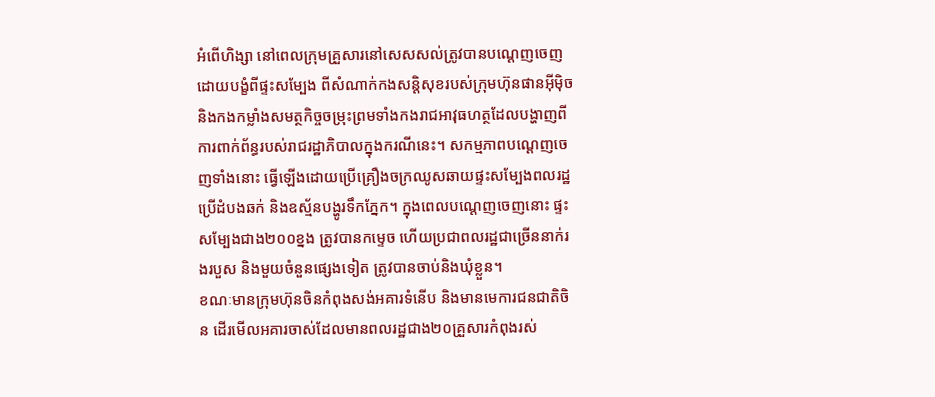អំពើហិង្សា នៅពេលក្រុមគ្រួសារនៅសេសសល់ត្រូវបានបណ្ដេញចេញដោយបង្ខំពីផ្ទះសម្បែង ពីសំណាក់កងសន្តិសុខរបស់ក្រុមហ៊ុនផានអ៊ីម៉ិច និងកងកម្លាំងសមត្ថកិច្ចចម្រុះព្រមទាំងកងរាជអាវុធហត្ថដែលបង្ហាញពីការពាក់ព័ន្ធរបស់រាជរដ្ឋាភិបាលក្នុងករណីនេះ។ សកម្មភាពបណ្ដេញចេញទាំងនោះ ធ្វើឡើងដោយប្រើគ្រឿងចក្រឈូសឆាយផ្ទះសម្បែងពលរដ្ឋ ប្រើដំបងឆក់ និងឧស្ម័នបង្ហូរទឹកភ្នែក។ ក្នុងពេលបណ្ដេញចេញនោះ ផ្ទះសម្បែងជាង២០០ខ្នង ត្រូវបានកម្ទេច ហើយប្រជាពលរដ្ឋជាច្រើននាក់រងរបួស និងមួយចំនួនផ្សេងទៀត ត្រូវបានចាប់និងឃុំខ្លួន។
ខណៈមានក្រុមហ៊ុនចិនកំពុងសង់អគារទំនើប និងមានមេការជនជាតិចិន ដើរមើលអគារចាស់ដែលមានពលរដ្ឋជាង២០គ្រួសារកំពុងរស់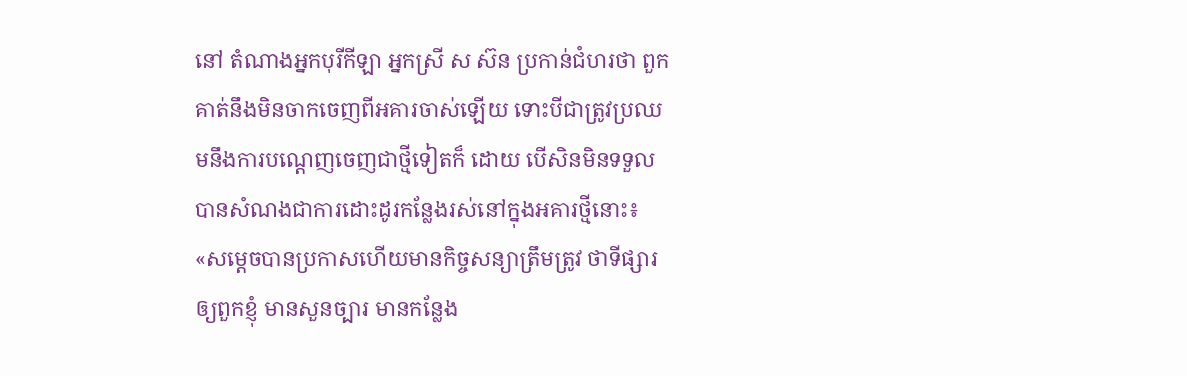នៅ តំណាងអ្នកបុរីកីឡា អ្នកស្រី ស ស៊ន ប្រកាន់ជំហរថា ពួកគាត់នឹងមិនចាកចេញពីអគារចាស់ឡើយ ទោះបីជាត្រូវប្រឈមនឹងការបណ្ដេញចេញជាថ្មីទៀតក៏ ដោយ បើសិនមិនទទួលបានសំណងជាការដោះដូរកន្លែងរស់នៅក្នុងអគារថ្មីនោះ៖ «សម្ដេចបានប្រកាសហើយមានកិច្ចសន្យាត្រឹមត្រូវ ថាទីផ្សារឲ្យពួកខ្ញុំ មានសួនច្បារ មានកន្លែង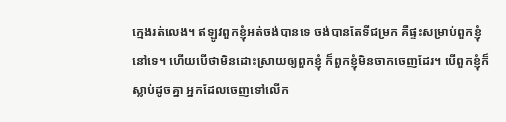ក្មេងរត់លេង។ ឥឡូវពួកខ្ញុំអត់ចង់បានទេ ចង់បានតែទីជម្រក គឺផ្ទះសម្រាប់ពួកខ្ញុំនៅទេ។ ហើយបើថាមិនដោះស្រាយឲ្យពួកខ្ញុំ ក៏ពួកខ្ញុំមិនចាកចេញដែរ។ បើពួកខ្ញុំក៏ស្លាប់ដូចគ្នា អ្នកដែលចេញទៅលើក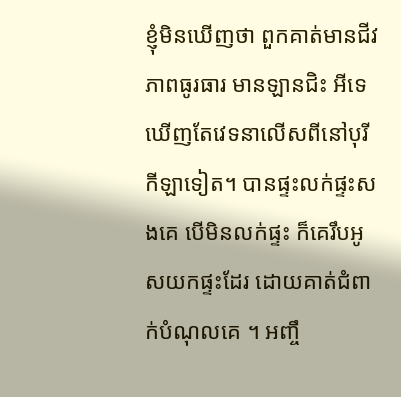ខ្ញុំមិនឃើញថា ពួកគាត់មានជីវភាពធូរធារ មានឡានជិះ អីទេ ឃើញតែវេទនាលើសពីនៅបុរីកីឡាទៀត។ បានផ្ទះលក់ផ្ទះសងគេ បើមិនលក់ផ្ទះ ក៏គេរឹបអូសយកផ្ទះដែរ ដោយគាត់ជំពាក់បំណុលគេ ។ អញ្ចឹ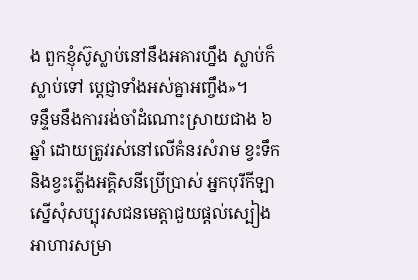ង ពួកខ្ញុំស៊ូស្លាប់នៅនឹងអគារហ្នឹង ស្លាប់ក៏ស្លាប់ទៅ ប្ដេជ្ញាទាំងអស់គ្នាអញ្ចឹង»។
ទន្ទឹមនឹងការរង់ចាំដំណោះស្រាយជាង ៦ឆ្នាំ ដោយត្រូវរស់នៅលើគំនរសំរាម ខ្វះទឹក និងខ្វះភ្លើងអគ្គិសនីប្រើប្រាស់ អ្នកបុរីកីឡា ស្នើសុំសប្បុរសជនមេត្តាជួយផ្ដល់ស្បៀងអាហារសម្រា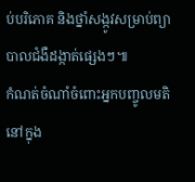ប់បរិភោគ និងថ្នាំសង្កូវសម្រាប់ព្យាបាលជំងឺដង្កាត់ផ្សេងៗ៕
កំណត់ចំណាំចំពោះអ្នកបញ្ចូលមតិនៅក្នុង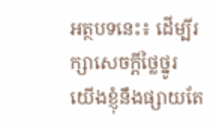អត្ថបទនេះ៖ ដើម្បីរក្សាសេចក្ដីថ្លៃថ្នូរ យើងខ្ញុំនឹងផ្សាយតែ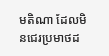មតិណា ដែលមិនជេរប្រមាថដ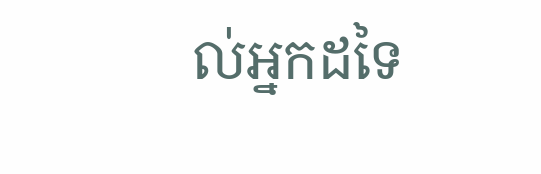ល់អ្នកដទៃ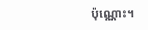ប៉ុណ្ណោះ។